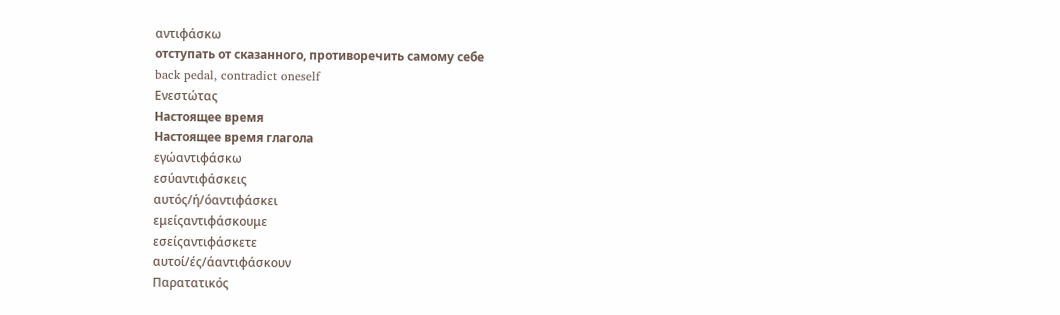αντιφάσκω
отступать от сказанного, противоречить самому себе
back pedal, contradict oneself
Ενεστώτας
Настоящее время
Настоящее время глагола
εγώαντιφάσκω
εσύαντιφάσκεις
αυτός/ή/όαντιφάσκει
εμείςαντιφάσκουμε
εσείςαντιφάσκετε
αυτοί/ές/άαντιφάσκουν
Παρατατικός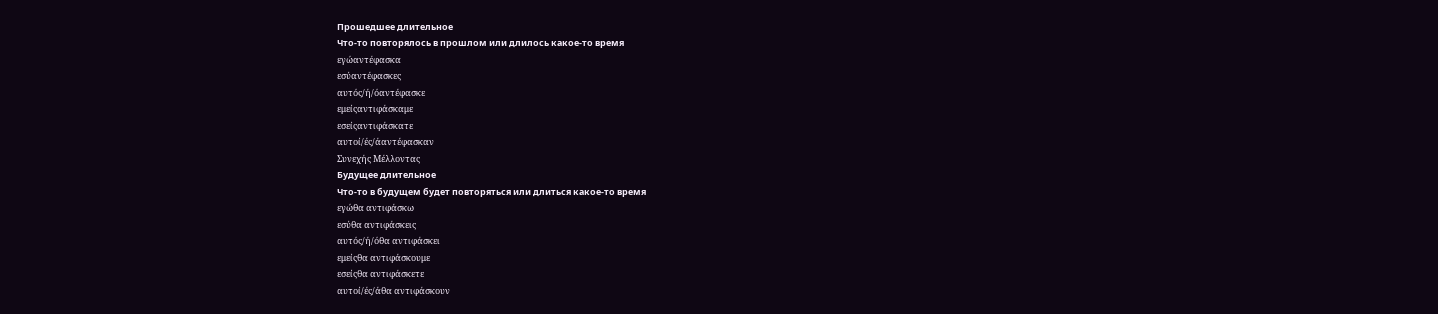Прошедшее длительное
Что-то повторялось в прошлом или длилось какое-то время
εγώαντέφασκα
εσύαντέφασκες
αυτός/ή/όαντέφασκε
εμείςαντιφάσκαμε
εσείςαντιφάσκατε
αυτοί/ές/άαντέφασκαν
Συνεχής Μέλλοντας
Будущее длительное
Что-то в будущем будет повторяться или длиться какое-то время
εγώθα αντιφάσκω
εσύθα αντιφάσκεις
αυτός/ή/όθα αντιφάσκει
εμείςθα αντιφάσκουμε
εσείςθα αντιφάσκετε
αυτοί/ές/άθα αντιφάσκουν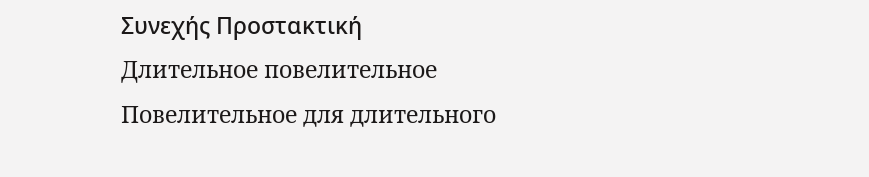Συνεχής Προστακτική
Длительное повелительное
Повелительное для длительного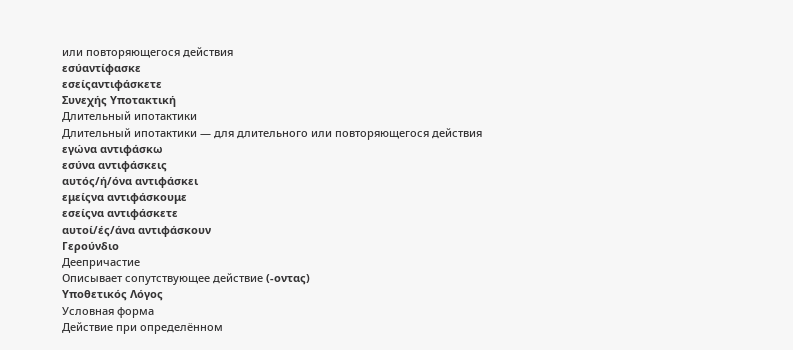или повторяющегося действия
εσύαντίφασκε
εσείςαντιφάσκετε
Συνεχής Υποτακτική
Длительный ипотактики
Длительный ипотактики — для длительного или повторяющегося действия
εγώνα αντιφάσκω
εσύνα αντιφάσκεις
αυτός/ή/όνα αντιφάσκει
εμείςνα αντιφάσκουμε
εσείςνα αντιφάσκετε
αυτοί/ές/άνα αντιφάσκουν
Γερούνδιο
Деепричастие
Описывает сопутствующее действие (-οντας)
Υποθετικός Λόγος
Условная форма
Действие при определённом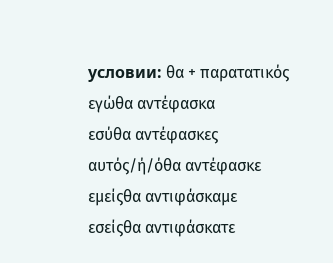условии: θα + παρατατικός
εγώθα αντέφασκα
εσύθα αντέφασκες
αυτός/ή/όθα αντέφασκε
εμείςθα αντιφάσκαμε
εσείςθα αντιφάσκατε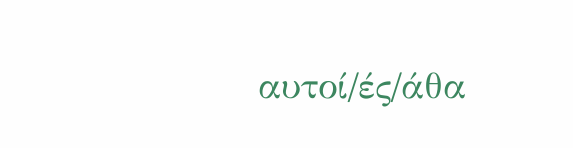αυτοί/ές/άθα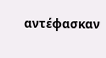αντέφασκαν